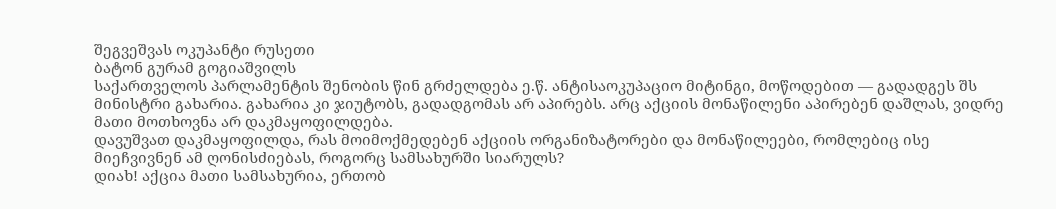შეგვეშვას ოკუპანტი რუსეთი
ბატონ გურამ გოგიაშვილს
საქართველოს პარლამენტის შენობის წინ გრძელდება ე.წ. ანტისაოკუპაციო მიტინგი, მოწოდებით — გადადგეს შს მინისტრი გახარია. გახარია კი ჯიუტობს, გადადგომას არ აპირებს. არც აქციის მონაწილენი აპირებენ დაშლას, ვიდრე მათი მოთხოვნა არ დაკმაყოფილდება.
დავუშვათ დაკმაყოფილდა, რას მოიმოქმედებენ აქციის ორგანიზატორები და მონაწილეები, რომლებიც ისე მიეჩვივნენ ამ ღონისძიებას, როგორც სამსახურში სიარულს?
დიახ! აქცია მათი სამსახურია, ერთობ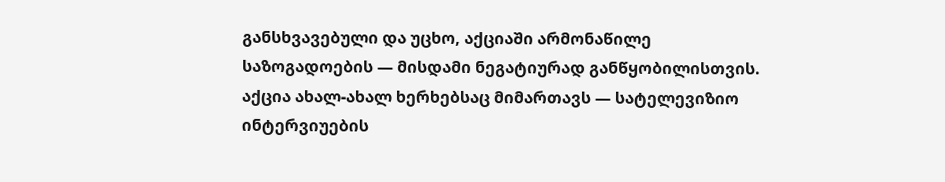განსხვავებული და უცხო, აქციაში არმონაწილე საზოგადოების — მისდამი ნეგატიურად განწყობილისთვის. აქცია ახალ-ახალ ხერხებსაც მიმართავს — სატელევიზიო ინტერვიუების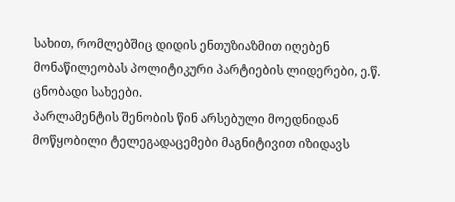სახით, რომლებშიც დიდის ენთუზიაზმით იღებენ მონაწილეობას პოლიტიკური პარტიების ლიდერები, ე.წ. ცნობადი სახეები.
პარლამენტის შენობის წინ არსებული მოედნიდან მოწყობილი ტელეგადაცემები მაგნიტივით იზიდავს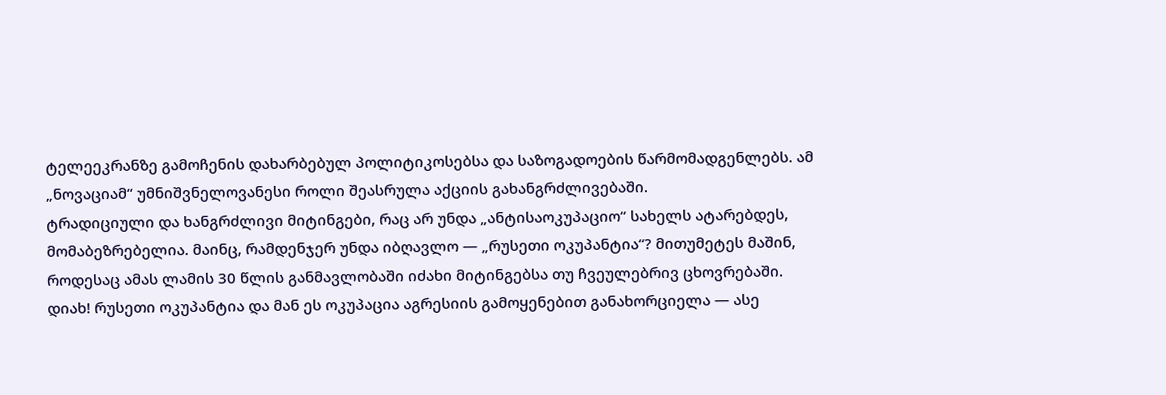ტელეეკრანზე გამოჩენის დახარბებულ პოლიტიკოსებსა და საზოგადოების წარმომადგენლებს. ამ „ნოვაციამ“ უმნიშვნელოვანესი როლი შეასრულა აქციის გახანგრძლივებაში.
ტრადიციული და ხანგრძლივი მიტინგები, რაც არ უნდა „ანტისაოკუპაციო“ სახელს ატარებდეს, მომაბეზრებელია. მაინც, რამდენჯერ უნდა იბღავლო — „რუსეთი ოკუპანტია“? მითუმეტეს მაშინ, როდესაც ამას ლამის 30 წლის განმავლობაში იძახი მიტინგებსა თუ ჩვეულებრივ ცხოვრებაში.
დიახ! რუსეთი ოკუპანტია და მან ეს ოკუპაცია აგრესიის გამოყენებით განახორციელა — ასე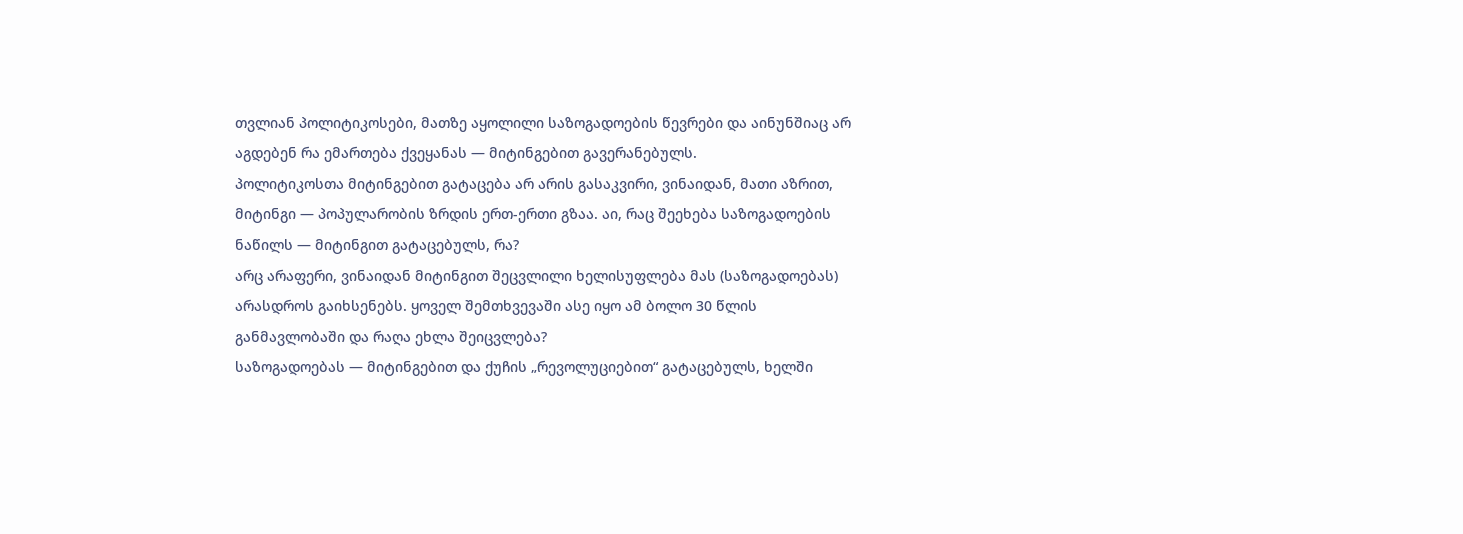თვლიან პოლიტიკოსები, მათზე აყოლილი საზოგადოების წევრები და აინუნშიაც არ აგდებენ რა ემართება ქვეყანას — მიტინგებით გავერანებულს.
პოლიტიკოსთა მიტინგებით გატაცება არ არის გასაკვირი, ვინაიდან, მათი აზრით, მიტინგი — პოპულარობის ზრდის ერთ-ერთი გზაა. აი, რაც შეეხება საზოგადოების ნაწილს — მიტინგით გატაცებულს, რა?
არც არაფერი, ვინაიდან მიტინგით შეცვლილი ხელისუფლება მას (საზოგადოებას) არასდროს გაიხსენებს. ყოველ შემთხვევაში ასე იყო ამ ბოლო 30 წლის განმავლობაში და რაღა ეხლა შეიცვლება?
საზოგადოებას — მიტინგებით და ქუჩის „რევოლუციებით“ გატაცებულს, ხელში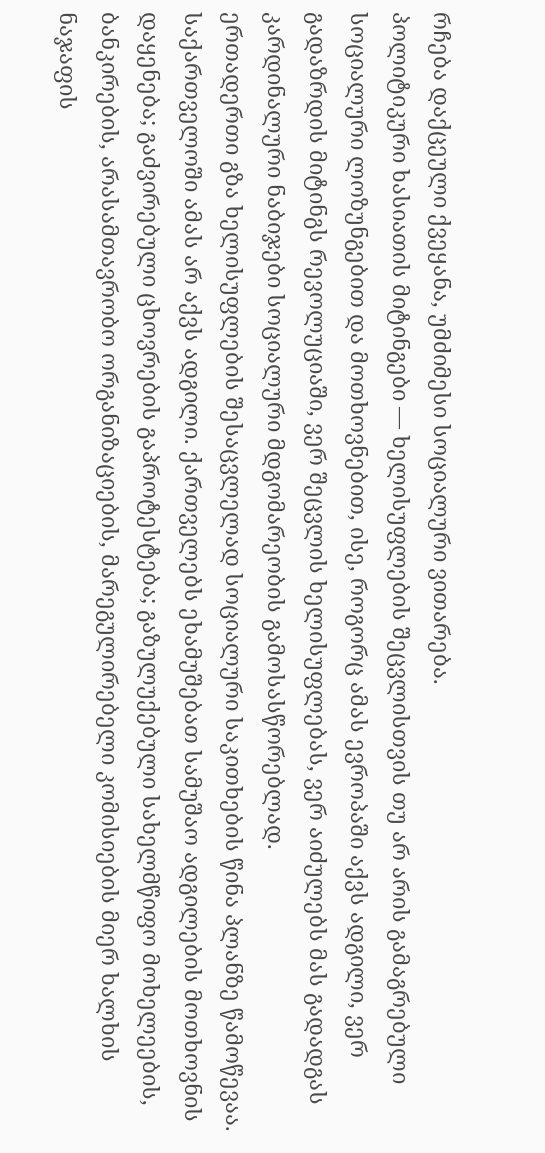რჩება დაქცეული ქვეყანა, უმძიმესი სოციალური ვითარება.
პოლიტიკური ხასიათის მიტინგები — ხელისუფლების შეცვლისთვის თუ არ არის გამაგრებული სოციალური ლოზუნგებით და მოთხოვნებით, ისე, როგორც ამას ევროპაში აქვს ადგილი, ვერ გადაზრდის მიტინგს რევოლუციაში, ვერ შეცვლის ხელისუფლებას, ვერ აიძულებს მას გადადგას კარდინალური ნაბიჯები სოციალური მდგომარეობის გამოსასწორებლად.
ერთადერთი გზა ხელისუფლების შესაცვლელად სოციალური საკითხების წინა პლანზე წამოწევაა. საქართველოში ამას არ აქვს ადგილი. ქართველებს ეხამუშებათ სამუშაო ადგილების მოთხოვნის დაყენება; გაძვირებული ცხოვრების გაპროტესტება; გაზულუქებული სახელმწიფო მოხელეების, ბანკირების, არასამთავრობო ორგანიზაციების, მარეგულირებელი კომისიების მიერ ხალხის ნაჯაფის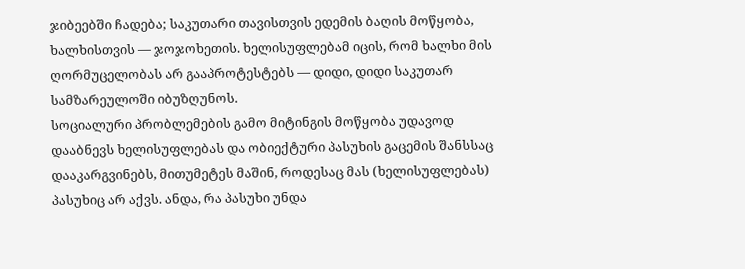ჯიბეებში ჩადება; საკუთარი თავისთვის ედემის ბაღის მოწყობა, ხალხისთვის — ჯოჯოხეთის. ხელისუფლებამ იცის, რომ ხალხი მის ღორმუცელობას არ გააპროტესტებს — დიდი, დიდი საკუთარ სამზარეულოში იბუზღუნოს.
სოციალური პრობლემების გამო მიტინგის მოწყობა უდავოდ დააბნევს ხელისუფლებას და ობიექტური პასუხის გაცემის შანსსაც დააკარგვინებს, მითუმეტეს მაშინ, როდესაც მას (ხელისუფლებას) პასუხიც არ აქვს. ანდა, რა პასუხი უნდა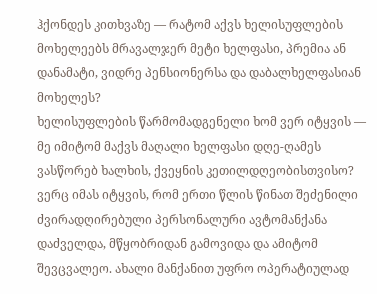ჰქონდეს კითხვაზე — რატომ აქვს ხელისუფლების მოხელეებს მრავალჯერ მეტი ხელფასი, პრემია ან დანამატი, ვიდრე პენსიონერსა და დაბალხელფასიან მოხელეს?
ხელისუფლების წარმომადგენელი ხომ ვერ იტყვის — მე იმიტომ მაქვს მაღალი ხელფასი დღე-ღამეს ვასწორებ ხალხის, ქვეყნის კეთილდღეობისთვისო?
ვერც იმას იტყვის, რომ ერთი წლის წინათ შეძენილი ძვირადღირებული პერსონალური ავტომანქანა დაძველდა, მწყობრიდან გამოვიდა და ამიტომ შევცვალეო. ახალი მანქანით უფრო ოპერატიულად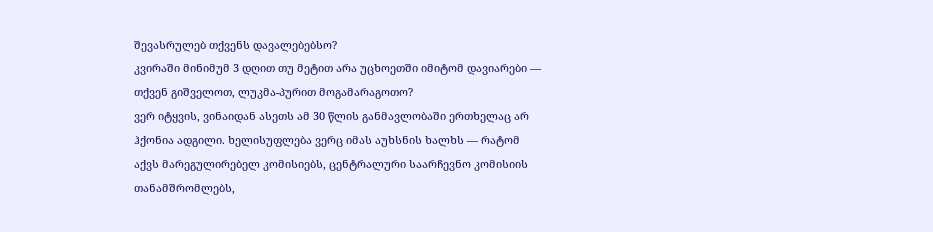შევასრულებ თქვენს დავალებებსო?
კვირაში მინიმუმ 3 დღით თუ მეტით არა უცხოეთში იმიტომ დავიარები — თქვენ გიშველოთ, ლუკმა-პურით მოგამარაგოთო?
ვერ იტყვის, ვინაიდან ასეთს ამ 30 წლის განმავლობაში ერთხელაც არ ჰქონია ადგილი. ხელისუფლება ვერც იმას აუხსნის ხალხს — რატომ აქვს მარეგულირებელ კომისიებს, ცენტრალური საარჩევნო კომისიის თანამშრომლებს,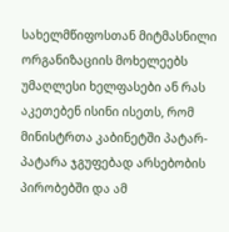სახელმწიფოსთან მიტმასნილი ორგანიზაციის მოხელეებს უმაღლესი ხელფასები ან რას აკეთებენ ისინი ისეთს, რომ მინისტრთა კაბინეტში პატარ-პატარა ჯგუფებად არსებობის პირობებში და ამ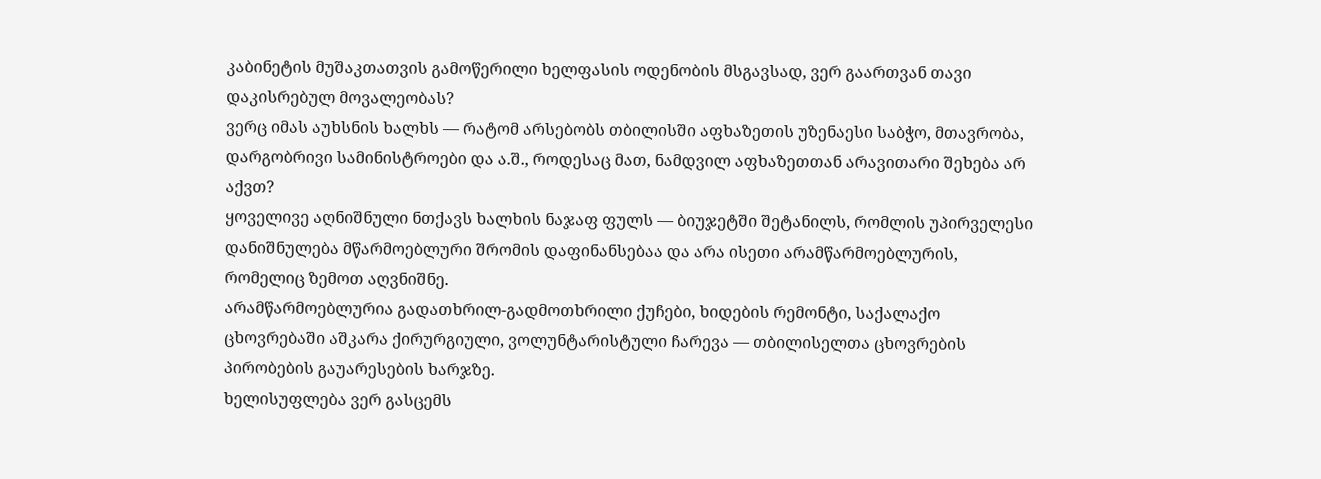კაბინეტის მუშაკთათვის გამოწერილი ხელფასის ოდენობის მსგავსად, ვერ გაართვან თავი დაკისრებულ მოვალეობას?
ვერც იმას აუხსნის ხალხს — რატომ არსებობს თბილისში აფხაზეთის უზენაესი საბჭო, მთავრობა, დარგობრივი სამინისტროები და ა.შ., როდესაც მათ, ნამდვილ აფხაზეთთან არავითარი შეხება არ აქვთ?
ყოველივე აღნიშნული ნთქავს ხალხის ნაჯაფ ფულს — ბიუჯეტში შეტანილს, რომლის უპირველესი დანიშნულება მწარმოებლური შრომის დაფინანსებაა და არა ისეთი არამწარმოებლურის, რომელიც ზემოთ აღვნიშნე.
არამწარმოებლურია გადათხრილ-გადმოთხრილი ქუჩები, ხიდების რემონტი, საქალაქო ცხოვრებაში აშკარა ქირურგიული, ვოლუნტარისტული ჩარევა — თბილისელთა ცხოვრების პირობების გაუარესების ხარჯზე.
ხელისუფლება ვერ გასცემს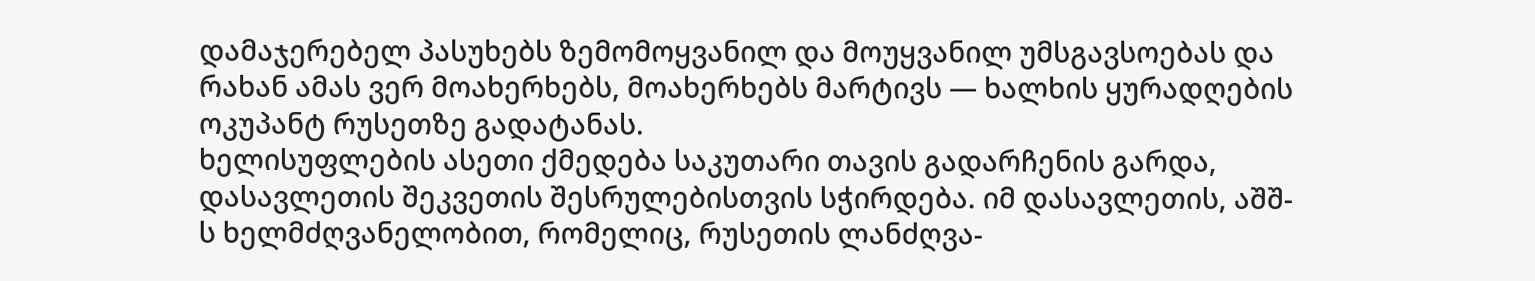დამაჯერებელ პასუხებს ზემომოყვანილ და მოუყვანილ უმსგავსოებას და რახან ამას ვერ მოახერხებს, მოახერხებს მარტივს — ხალხის ყურადღების ოკუპანტ რუსეთზე გადატანას.
ხელისუფლების ასეთი ქმედება საკუთარი თავის გადარჩენის გარდა, დასავლეთის შეკვეთის შესრულებისთვის სჭირდება. იმ დასავლეთის, აშშ-ს ხელმძღვანელობით, რომელიც, რუსეთის ლანძღვა-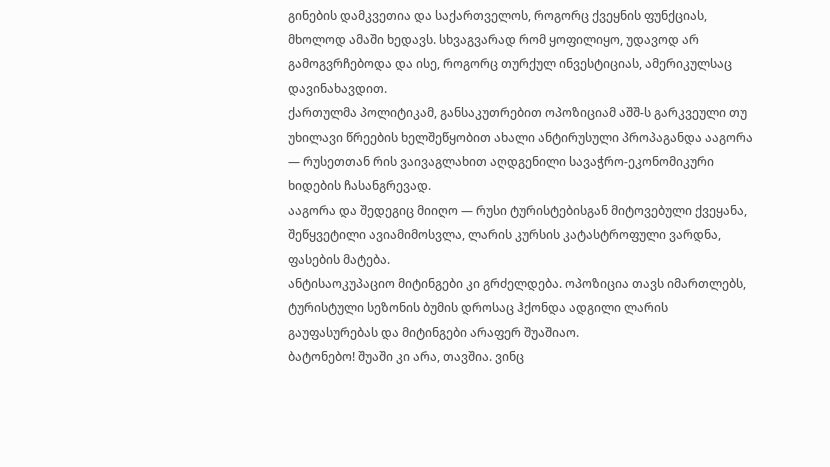გინების დამკვეთია და საქართველოს, როგორც ქვეყნის ფუნქციას, მხოლოდ ამაში ხედავს. სხვაგვარად რომ ყოფილიყო, უდავოდ არ გამოგვრჩებოდა და ისე, როგორც თურქულ ინვესტიციას, ამერიკულსაც დავინახავდით.
ქართულმა პოლიტიკამ, განსაკუთრებით ოპოზიციამ აშშ-ს გარკვეული თუ უხილავი წრეების ხელშეწყობით ახალი ანტირუსული პროპაგანდა ააგორა — რუსეთთან რის ვაივაგლახით აღდგენილი სავაჭრო-ეკონომიკური ხიდების ჩასანგრევად.
ააგორა და შედეგიც მიიღო — რუსი ტურისტებისგან მიტოვებული ქვეყანა, შეწყვეტილი ავიამიმოსვლა, ლარის კურსის კატასტროფული ვარდნა, ფასების მატება.
ანტისაოკუპაციო მიტინგები კი გრძელდება. ოპოზიცია თავს იმართლებს, ტურისტული სეზონის ბუმის დროსაც ჰქონდა ადგილი ლარის გაუფასურებას და მიტინგები არაფერ შუაშიაო.
ბატონებო! შუაში კი არა, თავშია. ვინც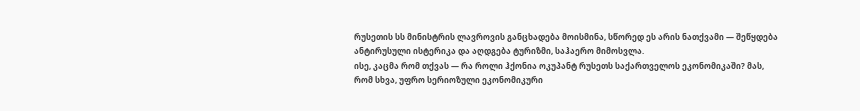რუსეთის სს მინისტრის ლავროვის განცხადება მოისმინა, სწორედ ეს არის ნათქვამი — შეწყდება ანტირუსული ისტერიკა და აღდგება ტურიზმი, საჰაერო მიმოსვლა.
ისე, კაცმა რომ თქვას — რა როლი ჰქონია ოკუპანტ რუსეთს საქართველოს ეკონომიკაში? მას, რომ სხვა, უფრო სერიოზული ეკონომიკური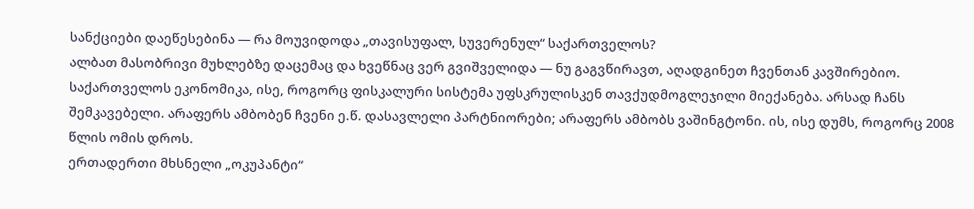სანქციები დაეწესებინა — რა მოუვიდოდა „თავისუფალ, სუვერენულ“ საქართველოს?
ალბათ მასობრივი მუხლებზე დაცემაც და ხვეწნაც ვერ გვიშველიდა — ნუ გაგვწირავთ, აღადგინეთ ჩვენთან კავშირებიო.
საქართველოს ეკონომიკა, ისე, როგორც ფისკალური სისტემა უფსკრულისკენ თავქუდმოგლეჯილი მიექანება. არსად ჩანს შემკავებელი. არაფერს ამბობენ ჩვენი ე.წ. დასავლელი პარტნიორები; არაფერს ამბობს ვაშინგტონი. ის, ისე დუმს, როგორც 2008 წლის ომის დროს.
ერთადერთი მხსნელი „ოკუპანტი“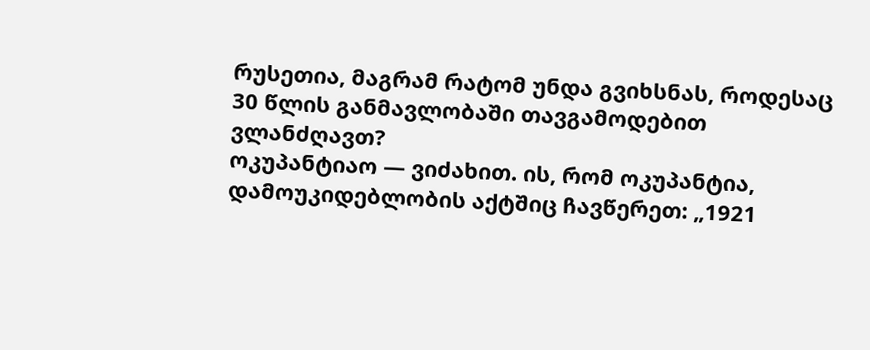რუსეთია, მაგრამ რატომ უნდა გვიხსნას, როდესაც 30 წლის განმავლობაში თავგამოდებით ვლანძღავთ?
ოკუპანტიაო — ვიძახით. ის, რომ ოკუპანტია, დამოუკიდებლობის აქტშიც ჩავწერეთ: „1921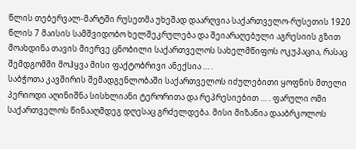წლის თებერვალ-მარტში რუსეთმა უხეშად დაარღვია საქართველო-რუსეთის 1920 წლის 7 მაისის სამშვიდობო ხელშეკრულება და შეიარაღებული აგრესიის გზით მოახდინა თავის მიერვე ცნობილი საქართველოს სახელმწიფოს ოკუპაცია, რასაც შემდგომში მოჰყვა მისი ფაქტობრივი ანექსია … .
საბჭოთა კავშირის შემადგენლობაში საქართველოს იძულებითი ყოფნის მთელი პერიოდი აღინიშნა სისხლიანი ტერორითა და რეპრესიებით … . ფარული ომი საქართველოს წინააღმდეგ დღესაც გრძელდება. მისი მიზანია დააბრკოლოს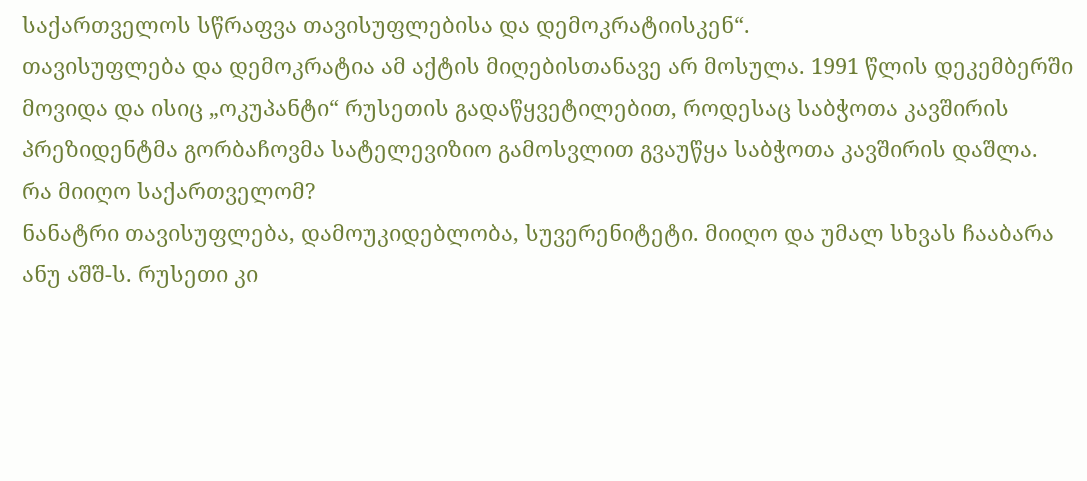საქართველოს სწრაფვა თავისუფლებისა და დემოკრატიისკენ“.
თავისუფლება და დემოკრატია ამ აქტის მიღებისთანავე არ მოსულა. 1991 წლის დეკემბერში მოვიდა და ისიც „ოკუპანტი“ რუსეთის გადაწყვეტილებით, როდესაც საბჭოთა კავშირის პრეზიდენტმა გორბაჩოვმა სატელევიზიო გამოსვლით გვაუწყა საბჭოთა კავშირის დაშლა.
რა მიიღო საქართველომ?
ნანატრი თავისუფლება, დამოუკიდებლობა, სუვერენიტეტი. მიიღო და უმალ სხვას ჩააბარა ანუ აშშ-ს. რუსეთი კი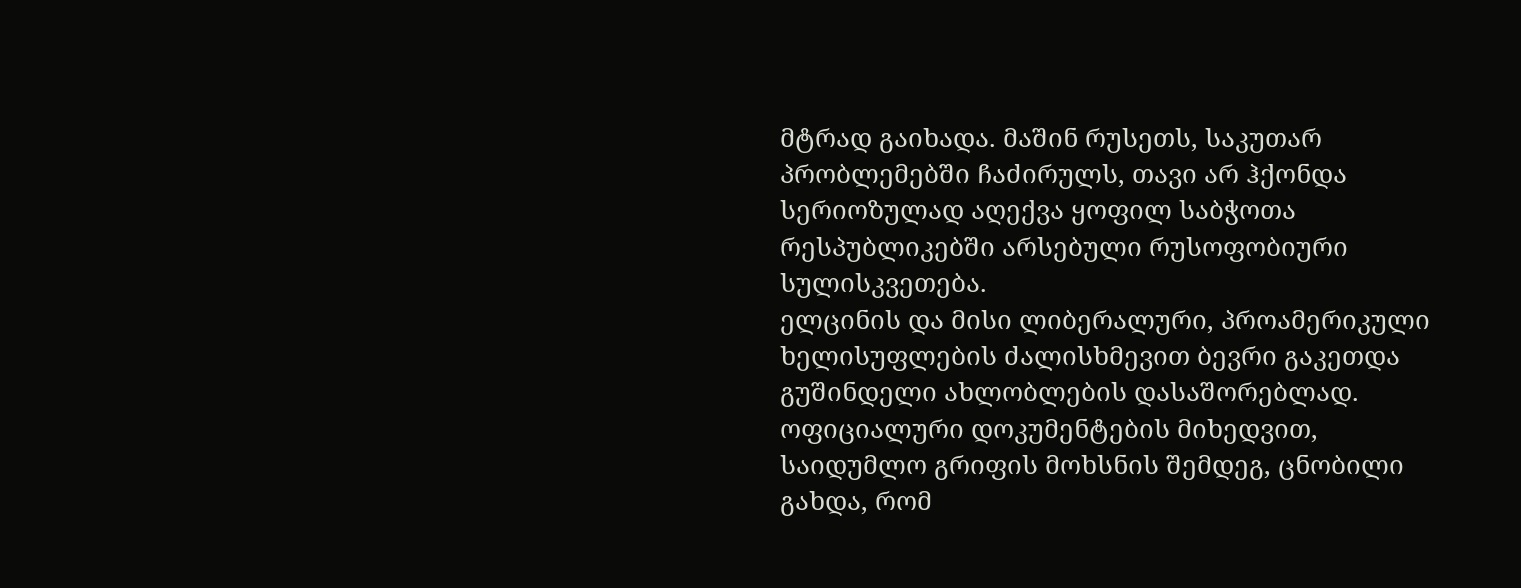მტრად გაიხადა. მაშინ რუსეთს, საკუთარ პრობლემებში ჩაძირულს, თავი არ ჰქონდა სერიოზულად აღექვა ყოფილ საბჭოთა რესპუბლიკებში არსებული რუსოფობიური სულისკვეთება.
ელცინის და მისი ლიბერალური, პროამერიკული ხელისუფლების ძალისხმევით ბევრი გაკეთდა გუშინდელი ახლობლების დასაშორებლად. ოფიციალური დოკუმენტების მიხედვით, საიდუმლო გრიფის მოხსნის შემდეგ, ცნობილი გახდა, რომ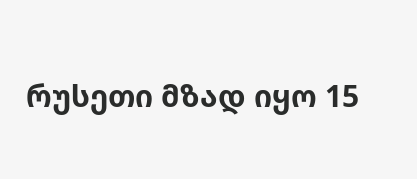რუსეთი მზად იყო 15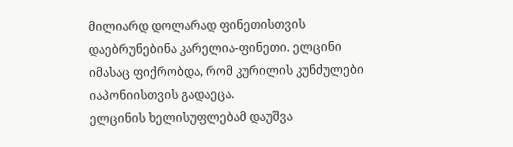მილიარდ დოლარად ფინეთისთვის დაებრუნებინა კარელია-ფინეთი. ელცინი იმასაც ფიქრობდა, რომ კურილის კუნძულები იაპონიისთვის გადაეცა.
ელცინის ხელისუფლებამ დაუშვა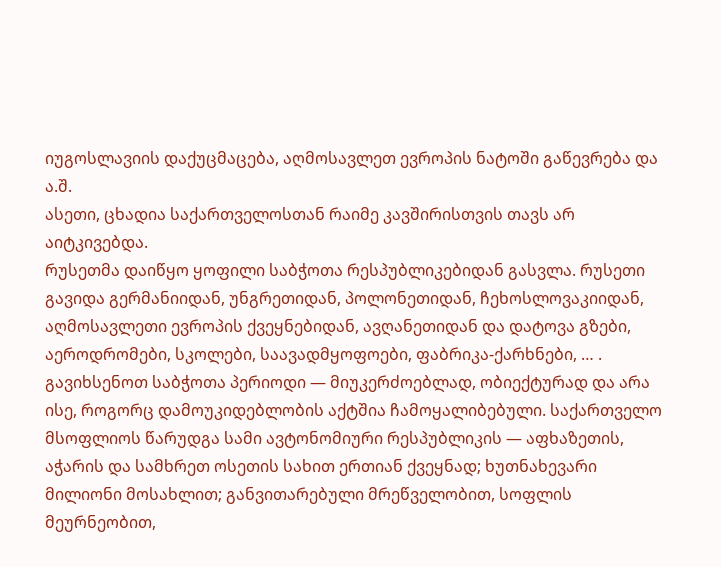იუგოსლავიის დაქუცმაცება, აღმოსავლეთ ევროპის ნატოში გაწევრება და ა.შ.
ასეთი, ცხადია საქართველოსთან რაიმე კავშირისთვის თავს არ აიტკივებდა.
რუსეთმა დაიწყო ყოფილი საბჭოთა რესპუბლიკებიდან გასვლა. რუსეთი გავიდა გერმანიიდან, უნგრეთიდან, პოლონეთიდან, ჩეხოსლოვაკიიდან, აღმოსავლეთი ევროპის ქვეყნებიდან, ავღანეთიდან და დატოვა გზები, აეროდრომები, სკოლები, საავადმყოფოები, ფაბრიკა-ქარხნები, … .
გავიხსენოთ საბჭოთა პერიოდი — მიუკერძოებლად, ობიექტურად და არა ისე, როგორც დამოუკიდებლობის აქტშია ჩამოყალიბებული. საქართველო მსოფლიოს წარუდგა სამი ავტონომიური რესპუბლიკის — აფხაზეთის, აჭარის და სამხრეთ ოსეთის სახით ერთიან ქვეყნად; ხუთნახევარი მილიონი მოსახლით; განვითარებული მრეწველობით, სოფლის მეურნეობით,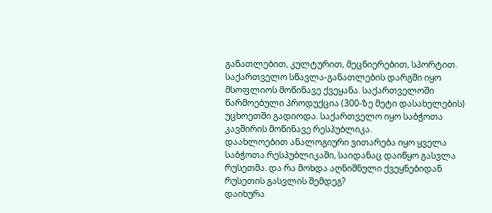განათლებით, კულტურით, მეცნიერებით, სპორტით.
საქართველო სწავლა-განათლების დარგში იყო მსოფლიოს მოწინავე ქვეყანა. საქართველოში წარმოებული პროდუქცია (300-ზე მეტი დასახელების) უცხოეთში გადიოდა. საქართველო იყო საბჭოთა კავშირის მოწინავე რესპუბლიკა.
დაახლოებით ანალოგიური ვითარება იყო ყველა საბჭოთა რესპუბლიკაში, საიდანაც დაიწყო გასვლა რუსეთმა. და რა მოხდა აღნიშნული ქვეყნებიდან რუსეთის გასვლის შემდეგ?
დაიხურა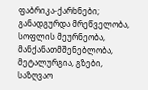ფაბრიკა-ქარხნები; განადგურდა მრეწველობა, სოფლის მეურნეობა, მანქანათმშენებლობა, მეტალურგია, გზები, საზღვაო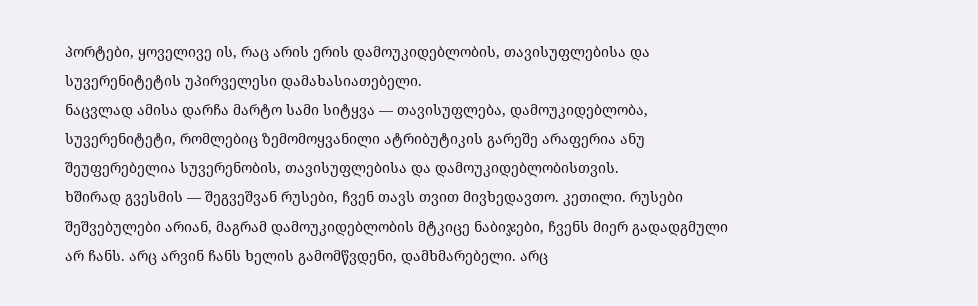პორტები, ყოველივე ის, რაც არის ერის დამოუკიდებლობის, თავისუფლებისა და სუვერენიტეტის უპირველესი დამახასიათებელი.
ნაცვლად ამისა დარჩა მარტო სამი სიტყვა — თავისუფლება, დამოუკიდებლობა, სუვერენიტეტი, რომლებიც ზემომოყვანილი ატრიბუტიკის გარეშე არაფერია ანუ შეუფერებელია სუვერენობის, თავისუფლებისა და დამოუკიდებლობისთვის.
ხშირად გვესმის — შეგვეშვან რუსები, ჩვენ თავს თვით მივხედავთო. კეთილი. რუსები შეშვებულები არიან, მაგრამ დამოუკიდებლობის მტკიცე ნაბიჯები, ჩვენს მიერ გადადგმული არ ჩანს. არც არვინ ჩანს ხელის გამომწვდენი, დამხმარებელი. არც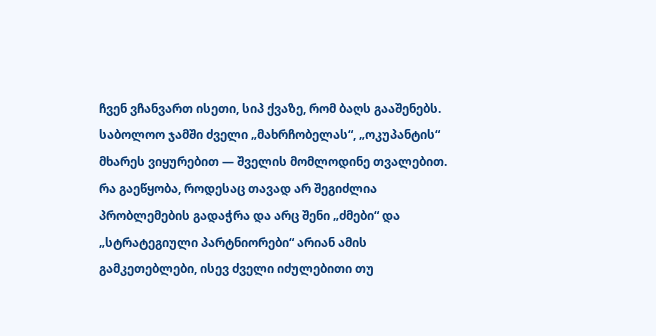ჩვენ ვჩანვართ ისეთი, სიპ ქვაზე, რომ ბაღს გააშენებს.
საბოლოო ჯამში ძველი „მახრჩობელას“, „ოკუპანტის“ მხარეს ვიყურებით — შველის მომლოდინე თვალებით. რა გაეწყობა, როდესაც თავად არ შეგიძლია პრობლემების გადაჭრა და არც შენი „ძმები“ და „სტრატეგიული პარტნიორები“ არიან ამის გამკეთებლები, ისევ ძველი იძულებითი თუ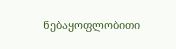ნებაყოფლობითი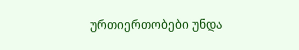ურთიერთობები უნდა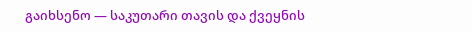გაიხსენო — საკუთარი თავის და ქვეყნის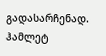გადასარჩენად.
ჰამლეტ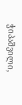ჭიპაშვილი,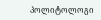პოლიტოლოგი